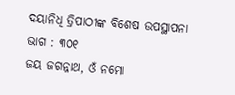ଦୟାନିଧି ତ୍ରିପାଠୀଙ୍କ ବିଶେଷ ଉପସ୍ଥାପନା ଭାଗ : ୩୦୧
ଜୟ ଜଗନ୍ନାଥ, ଓଁ ନମୋ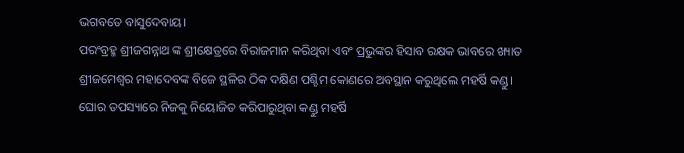ଭଗବତେ ବାସୁଦେବାୟ।
ପରଂବ୍ରହ୍ମ ଶ୍ରୀଜଗନ୍ନାଥ ଙ୍କ ଶ୍ରୀକ୍ଷେତ୍ରରେ ବିରାଜମାନ କରିଥିବା ଏବଂ ପ୍ରଭୁଙ୍କର ହିସାବ ରକ୍ଷକ ଭାବରେ ଖ୍ୟାତ ଶ୍ରୀଜମେଶ୍ୱର ମହାଦେବଙ୍କ ବିଜେ ସ୍ଥଳିର ଠିକ ଦକ୍ଷିଣ ପଶ୍ଚିମ କୋଣରେ ଅବସ୍ଥାନ କରୁଥିଲେ ମହର୍ଷି କଣ୍ଡୁ। ଘୋର ତପସ୍ୟାରେ ନିଜକୁ ନିୟୋଜିତ କରିପାରୁଥିବା କଣ୍ଡୁ ମହର୍ଷି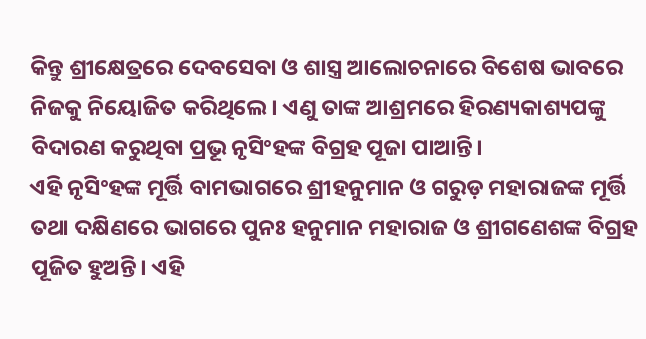କିନ୍ତୁ ଶ୍ରୀକ୍ଷେତ୍ରରେ ଦେବସେବା ଓ ଶାସ୍ତ୍ର ଆଲୋଚନାରେ ବିଶେଷ ଭାବରେ ନିଜକୁ ନିୟୋଜିତ କରିଥିଲେ। ଏଣୁ ତାଙ୍କ ଆଶ୍ରମରେ ହିରଣ୍ୟକାଶ୍ୟପଙ୍କୁ ବିଦାରଣ କରୁଥିବା ପ୍ରଭୂ ନୃସିଂହଙ୍କ ବିଗ୍ରହ ପୂଜା ପାଆନ୍ତି।
ଏହି ନୃସିଂହଙ୍କ ମୂର୍ତ୍ତି ବାମଭାଗରେ ଶ୍ରୀହନୁମାନ ଓ ଗରୁଡ଼ ମହାରାଜଙ୍କ ମୂର୍ତ୍ତି ତଥା ଦକ୍ଷିଣରେ ଭାଗରେ ପୁନଃ ହନୁମାନ ମହାରାଜ ଓ ଶ୍ରୀଗଣେଶଙ୍କ ବିଗ୍ରହ ପୂଜିତ ହୁଅନ୍ତି। ଏହି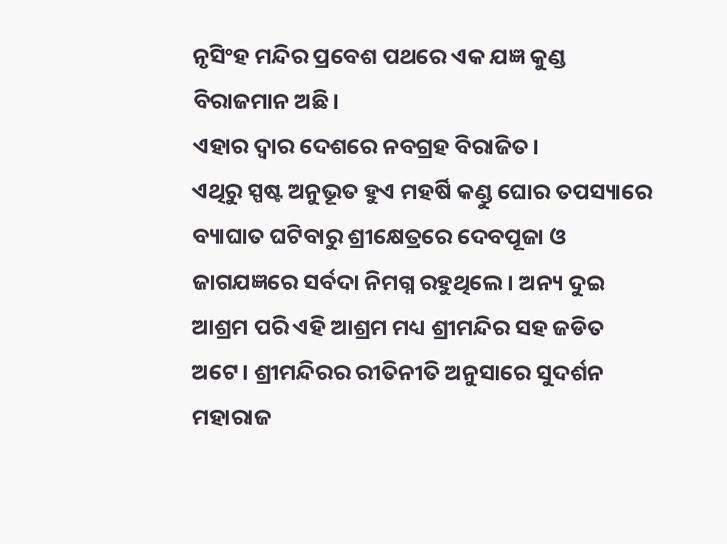ନୃସିଂହ ମନ୍ଦିର ପ୍ରବେଶ ପଥରେ ଏକ ଯଜ୍ଞ କୁଣ୍ଡ ବିରାଜମାନ ଅଛି।
ଏହାର ଦ୍ୱାର ଦେଶରେ ନବଗ୍ରହ ବିରାଜିତ।
ଏଥିରୁ ସ୍ପଷ୍ଟ ଅନୁଭୂତ ହୁଏ ମହର୍ଷି କଣ୍ଡୁ ଘୋର ତପସ୍ୟାରେ ବ୍ୟାଘାତ ଘଟିବାରୁ ଶ୍ରୀକ୍ଷେତ୍ରରେ ଦେବପୂଜା ଓ ଜାଗଯଜ୍ଞରେ ସର୍ବଦା ନିମଗ୍ନ ରହୁଥିଲେ। ଅନ୍ୟ ଦୁଇ ଆଶ୍ରମ ପରି ଏହି ଆଶ୍ରମ ମଧ୍ୟ ଶ୍ରୀମନ୍ଦିର ସହ ଜଡିତ ଅଟେ। ଶ୍ରୀମନ୍ଦିରର ରୀତିନୀତି ଅନୁସାରେ ସୁଦର୍ଶନ ମହାରାଜ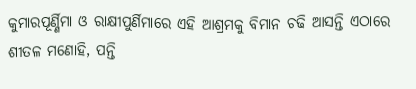କୁମାରପୂର୍ଣ୍ଣିମା ଓ ରାକ୍ଷୀପୁର୍ଣିମାରେ ଏହି ଆଶ୍ରମକୁ ବିମାନ ଚଢି ଆସନ୍ତି ଏଠାରେ ଶୀତଳ ମଣୋହି, ପନ୍ତି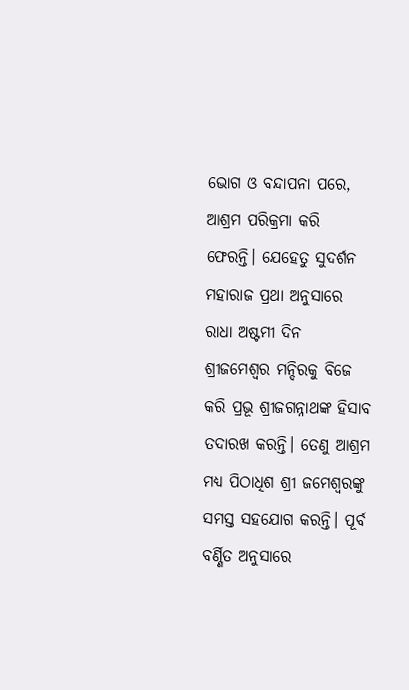ଭୋଗ ଓ ବନ୍ଦାପନା ପରେ, ଆଶ୍ରମ ପରିକ୍ରମା କରି ଫେରନ୍ତି। ଯେହେତୁ ସୁଦର୍ଶନ ମହାରାଜ ପ୍ରଥା ଅନୁସାରେ ରାଧା ଅଷ୍ଟମୀ ଦିନ ଶ୍ରୀଜମେଶ୍ବର ମନ୍ଦିରକୁ ବିଜେ କରି ପ୍ରଭୂ ଶ୍ରୀଜଗନ୍ନାଥଙ୍କ ହିସାବ ତଦାରଖ କରନ୍ତି। ତେଣୁ ଆଶ୍ରମ ମଧ୍ୟ ପିଠାଧିଶ ଶ୍ରୀ ଜମେଶ୍ଵରଙ୍କୁ ସମସ୍ତ ସହଯୋଗ କରନ୍ତି। ପୂର୍ବ ବର୍ଣ୍ଣିତ ଅନୁସାରେ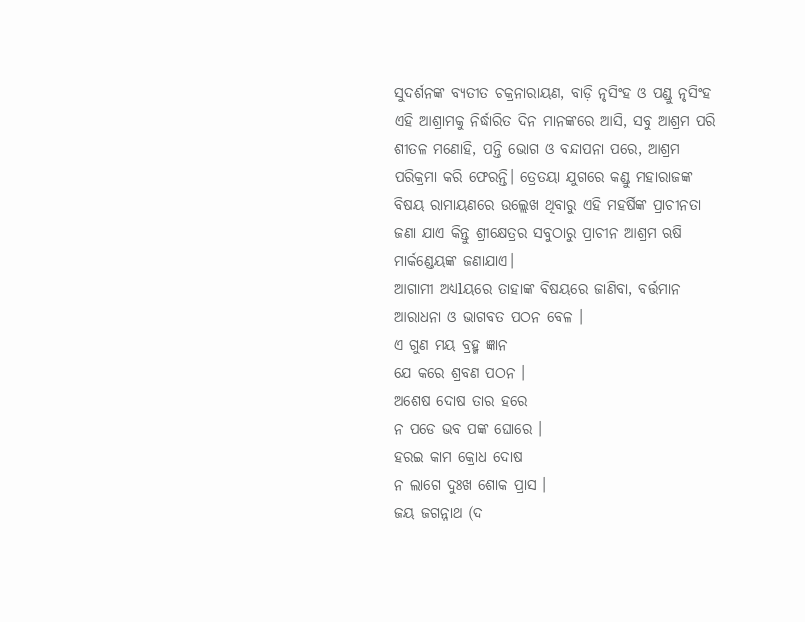ସୁଦର୍ଶନଙ୍କ ବ୍ୟତୀତ ଚକ୍ରନାରାୟଣ, ବାଡ଼ି ନୃସିଂହ ଓ ପଣ୍ଡୁ ନୃସିଂହ ଏହି ଆଶ୍ରାମକୁ ନିର୍ଦ୍ଧାରିତ ଦିନ ମାନଙ୍କରେ ଆସି, ସବୁ ଆଶ୍ରମ ପରି ଶୀତଳ ମଣୋହି, ପନ୍ତି ଭୋଗ ଓ ବନ୍ଦାପନା ପରେ, ଆଶ୍ରମ ପରିକ୍ରମା କରି ଫେରନ୍ତି। ତ୍ରେତୟା ଯୁଗରେ କଣ୍ଡୁ ମହାରାଜଙ୍କ ବିଷୟ ରାମାୟଣରେ ଉଲ୍ଲେଖ ଥିବାରୁ ଏହି ମହର୍ଷିଙ୍କ ପ୍ରାଚୀନତା ଜଣା ଯାଏ କିନ୍ତୁ ଶ୍ରୀକ୍ଷେତ୍ରର ସବୁଠାରୁ ପ୍ରାଚୀନ ଆଶ୍ରମ ଋଷି ମାର୍କଣ୍ଡେୟଙ୍କ ଜଣାଯାଏ।
ଆଗାମୀ ଅଧ୍ୟlୟରେ ତାହାଙ୍କ ବିଷୟରେ ଜାଣିବା, ବର୍ତ୍ତମାନ ଆରାଧନା ଓ ଭାଗବତ ପଠନ ବେଳ ।
ଏ ଗୁଣ ମୟ ବ୍ରହ୍ମ ଜ୍ଞାନ
ଯେ କରେ ଶ୍ରବଣ ପଠନ ।
ଅଶେଷ ଦୋଷ ତାର ହରେ
ନ ପଡେ ଭବ ପଙ୍କ ଘୋରେ ।
ହରଇ କାମ କ୍ରୋଧ ଦୋଷ
ନ ଲାଗେ ଦୁଃଖ ଶୋକ ପ୍ରାସ ।
ଜୟ ଜଗନ୍ନାଥ (ଦ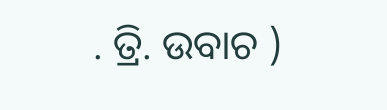. ତ୍ରି. ଉବାଚ )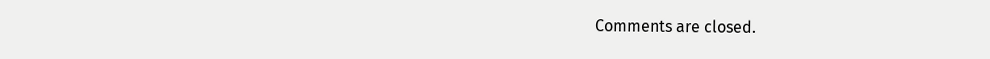Comments are closed.